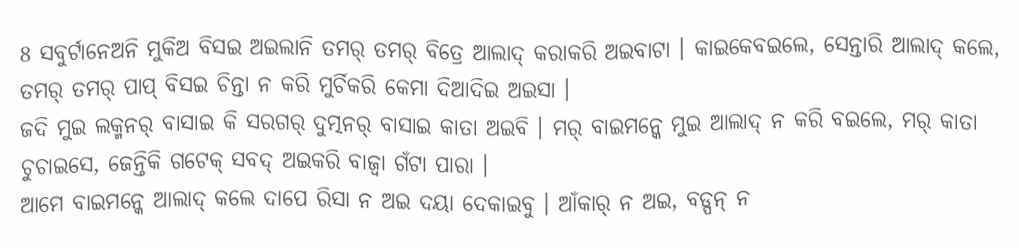8 ସବୁର୍ଟାନେଅନି ମୁକିଅ ବିସଇ ଅଇଲାନି ତମର୍ ତମର୍ ବିତ୍ରେ ଆଲାଦ୍ କରାକରି ଅଇବାଟା । କାଇକେବଇଲେ, ସେନ୍ତାରି ଆଲାଦ୍ କଲେ, ତମର୍ ତମର୍ ପାପ୍ ବିସଇ ଚିନ୍ତା ନ କରି ମୁର୍ଚିକରି କେମା ଦିଆଦିଇ ଅଇସା ।
ଜଦି ମୁଇ ଲକ୍ମନର୍ ବାସାଇ କି ସରଗର୍ ଦୁତ୍ମନର୍ ବାସାଇ କାତା ଅଇବି । ମର୍ ବାଇମନ୍କେ ମୁଇ ଆଲାଦ୍ ନ କରି ବଇଲେ, ମର୍ କାତା ଚୁଚାଇସେ, ଜେନ୍ତିକି ଗଟେକ୍ ସବଦ୍ ଅଇକରି ବାଜ୍ବା ଗଁଟା ପାରା ।
ଆମେ ବାଇମନ୍କେ ଆଲାଦ୍ କଲେ ଦାପେ ରିସା ନ ଅଇ ଦୟା ଦେକାଇବୁ । ଆଁକାର୍ ନ ଅଇ, ବଡ୍ପନ୍ ନ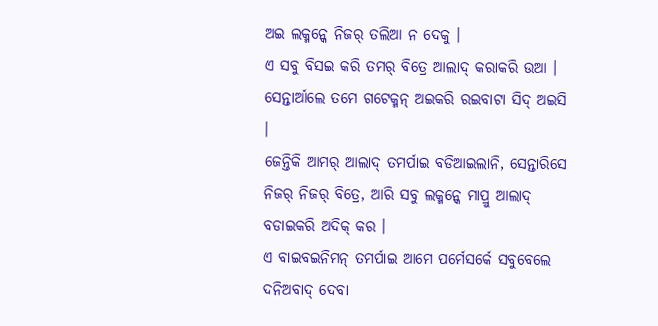ଅଇ ଲକ୍ମନ୍କେ ନିଜର୍ ତଲିଆ ନ ଦେକୁ ।
ଏ ସବୁ ବିସଇ କରି ତମର୍ ବିତ୍ରେ ଆଲାଦ୍ କରାକରି ଉଆ । ସେନ୍ତାର୍ଆଲେ ତମେ ଗଟେକ୍ମନ୍ ଅଇକରି ରଇବାଟା ସିଦ୍ ଅଇସି ।
ଜେନ୍ତିକି ଆମର୍ ଆଲାଦ୍ ତମର୍ପାଇ ବଡିଆଇଲାନି, ସେନ୍ତାରିସେ ନିଜର୍ ନିଜର୍ ବିତ୍ରେ, ଆରି ସବୁ ଲକ୍ମନ୍କେ ମାପ୍ରୁ ଆଲାଦ୍ ବଡାଇକରି ଅଦିକ୍ କର ।
ଏ ବାଇବଇନିମନ୍ ତମର୍ପାଇ ଆମେ ପର୍ମେସର୍କେ ସବୁବେଲେ ଦନିଅବାଦ୍ ଦେବା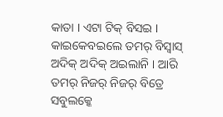କାତା । ଏଟା ଟିକ୍ ବିସଇ । କାଇକେବଇଲେ ତମର୍ ବିସ୍ବାସ୍ ଅଦିକ୍ ଅଦିକ୍ ଅଇଲାନି । ଆରି ତମର୍ ନିଜର୍ ନିଜର୍ ବିତ୍ରେ ସବୁଲକ୍କେ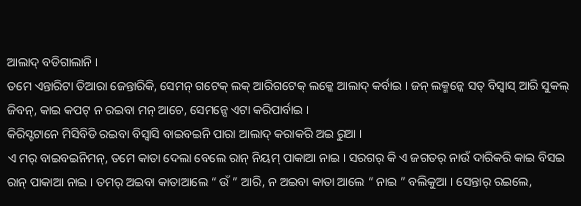ଆଲାଦ୍ ବଡିଗାଲାନି ।
ତମେ ଏନ୍ତାରିଟା ତିଆରା ଜେନ୍ତାରିକି, ସେମନ୍ ଗଟେକ୍ ଲକ୍ ଆରିଗଟେକ୍ ଲକ୍କେ ଆଲାଦ୍ କର୍ବାଇ । ଜନ୍ ଲକ୍ମନ୍କେ ସତ୍ ବିସ୍ବାସ୍ ଆରି ସୁକଲ୍ ଜିବନ୍, କାଇ କପଟ୍ ନ ରଇବା ମନ୍ ଆଚେ, ସେମନ୍ସେ ଏଟା କରିପାର୍ବାଇ ।
କିରିସ୍ଟଟାନେ ମିସିବିଡି ରଇବା ବିସ୍ବାସି ବାଇବଇନି ପାରା ଆଲାଦ୍ କରାକରି ଅଇ ରୁଆ ।
ଏ ମର୍ ବାଇବଇନିମନ୍, ତମେ କାତା ଦେଲା ବେଲେ ରାନ୍ ନିୟମ୍ ପାକାଆ ନାଇ । ସରଗର୍ କି ଏ ଜଗତର୍ ନାଉଁ ଦାରିକରି କାଇ ବିସଇ ରାନ୍ ପାକାଆ ନାଇ । ତମର୍ ଅଇବା କାତାଆଲେ “ ଉଁ ” ଆରି, ନ ଅଇବା କାତା ଆଲେ “ ନାଇ ” ବଲିକୁଆ । ସେନ୍ତାର୍ ରଇଲେ,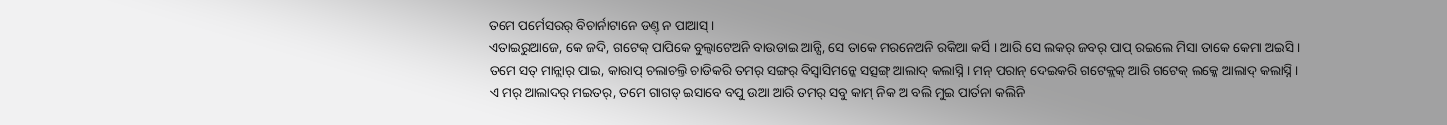ତମେ ପର୍ମେସରର୍ ବିଚାର୍ନାଟାନେ ଡଣ୍ତ୍ ନ ପାଆସ୍ ।
ଏତାଇରୁଆଜେ, କେ ଜଦି, ଗଟେକ୍ ପାପିକେ ବୁଲ୍ବାଟେଅନି ବାଉଡାଇ ଆନ୍ସି, ସେ ତାକେ ମରନେଅନି ରକିଆ କର୍ସି । ଆରି ସେ ଲକର୍ ଜବର୍ ପାପ୍ ରଇଲେ ମିସା ତାକେ କେମା ଅଇସି ।
ତମେ ସତ୍ ମାନ୍ଲାର୍ ପାଇ, କାରାପ୍ ଚଲାଚଲ୍ତି ଚାଡିକରି ତମର୍ ସଙ୍ଗର୍ ବିସ୍ବାସିମନ୍କେ ସତ୍ସଙ୍ଗ୍ ଆଲାଦ୍ କଲାସ୍ନି । ମନ୍ ପରାନ୍ ଦେଇକରି ଗଟେକ୍ଲକ୍ ଆରି ଗଟେକ୍ ଲକ୍କେ ଆଲାଦ୍ କଲାସ୍ନି ।
ଏ ମର୍ ଆଲାଦର୍ ମଇତର୍, ତମେ ଗାଗଡ୍ ଇସାବେ ବପୁ ଉଆ ଆରି ତମର୍ ସବୁ କାମ୍ ନିକ ଅ ବଲି ମୁଇ ପାର୍ତନା କଲିନି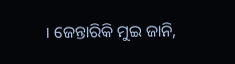। ଜେନ୍ତାରିକି ମୁଇ ଜାନି,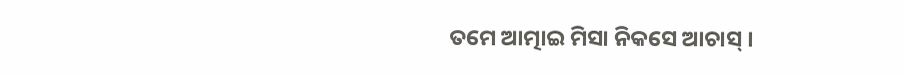ତମେ ଆତ୍ମାଇ ମିସା ନିକସେ ଆଚାସ୍ ।